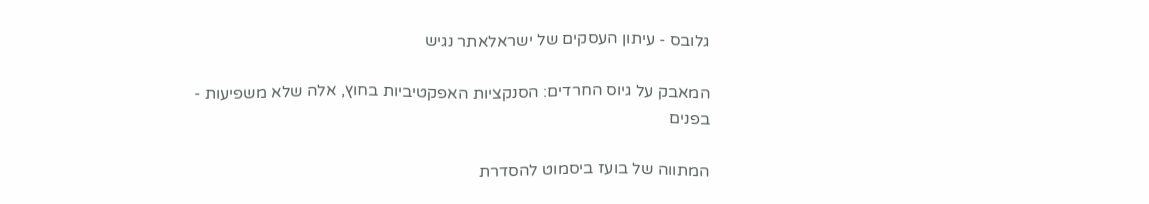גלובס - עיתון העסקים של ישראלאתר נגיש

המאבק על גיוס החרדים: הסנקציות האפקטיביות בחוץ, אלה שלא משפיעות - בפנים

המתווה של בועז ביסמוט להסדרת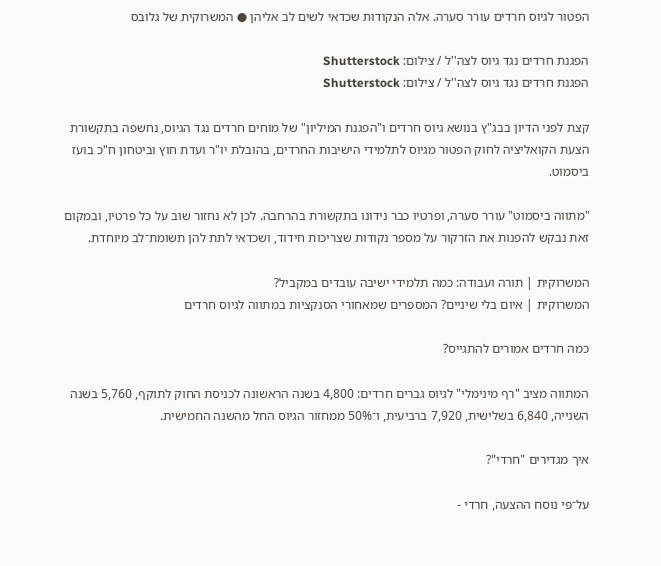הפטור לגיוס חרדים עורר סערה. אלה הנקודות שכדאי לשים לב אליהן ● המשרוקית של גלובס

הפגנת חרדים נגד גיוס לצה''ל / צילום: Shutterstock
הפגנת חרדים נגד גיוס לצה''ל / צילום: Shutterstock

קצת לפני הדיון בבג"ץ בנושא גיוס חרדים ו"הפגנת המיליון" של מוחים חרדים נגד הגיוס, נחשפה בתקשורת הצעת הקואליציה לחוק הפטור מגיוס לתלמידי הישיבות החרדים, בהובלת יו"ר ועדת חוץ וביטחון ח"כ בועז ביסמוט.

"מתווה ביסמוט" עורר סערה, ופרטיו כבר נידונו בתקשורת בהרחבה. לכן לא נחזור שוב על כל פרטיו, ובמקום זאת נבקש להפנות את הזרקור על מספר נקודות שצריכות חידוד, ושכדאי לתת להן תשומת־לב מיוחדת.

המשרוקית | תורה ועבודה: כמה תלמידי ישיבה עובדים במקביל?
המשרוקית | איום בלי שיניים? המספרים שמאחורי הסנקציות במתווה לגיוס חרדים

כמה חרדים אמורים להתגייס?

המתווה מציב "רף מינימלי" לגיוס גברים חרדים: 4,800 בשנה הראשונה לכניסת החוק לתוקף, 5,760 בשנה השנייה, 6,840 בשלישית, 7,920 ברביעית, ו־50% ממחזור הגיוס החל מהשנה החמישית.

איך מגדירים "חרדי"?

על־פי נוסח ההצעה, חרדי -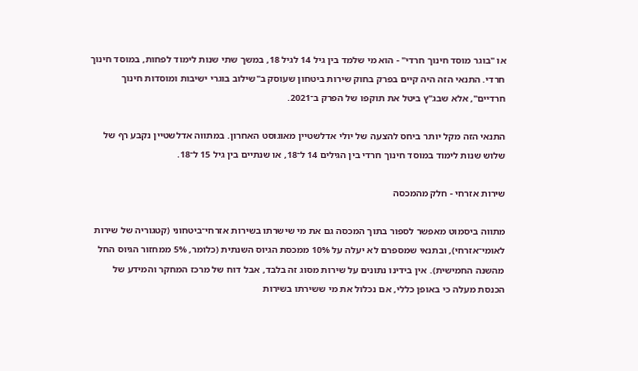או "בוגר מוסד חינוך חרדי" - הוא מי שלמד בין גיל 14 לגיל 18, במשך שתי שנות לימוד לפחות, במוסד חינוך חרדי. התנאי הזה היה קיים בפרק בחוק שירות ביטחון שעוסק ב"שילוב בוגרי ישיבות ומוסדות חינוך חרדיים", אלא שבג"ץ ביטל את תוקפו של הפרק ב־2021.

התנאי הזה מקל יותר ביחס להצעה של יולי אדלשטיין מאוגוסט האחרון. במתווה אדלשטיין נקבע רף של שלוש שנות לימוד במוסד חינוך חרדי בין הגילים 14 ל־18, או שנתיים בין גיל 15 ל־18.

שירות אזרחי - חלק מהמכסה

מתווה ביסמוט מאפשר לספור בתוך המכסה גם את מי שישרתו בשירות אזרחי־ביטחוני (קטגוריה של שירות לאומי־אזרחי), ובתנאי שמספרם לא יעלה על 10% ממכסת הגיוס השנתית (כלומר, 5% ממחזור הגיוס החל מהשנה החמישית). אין בידינו נתונים על שירות מסוג זה בלבד, אבל דוח של מרכז המחקר והמידע של הכנסת מעלה כי באופן כללי, אם נכלול את מי ששירתו בשירות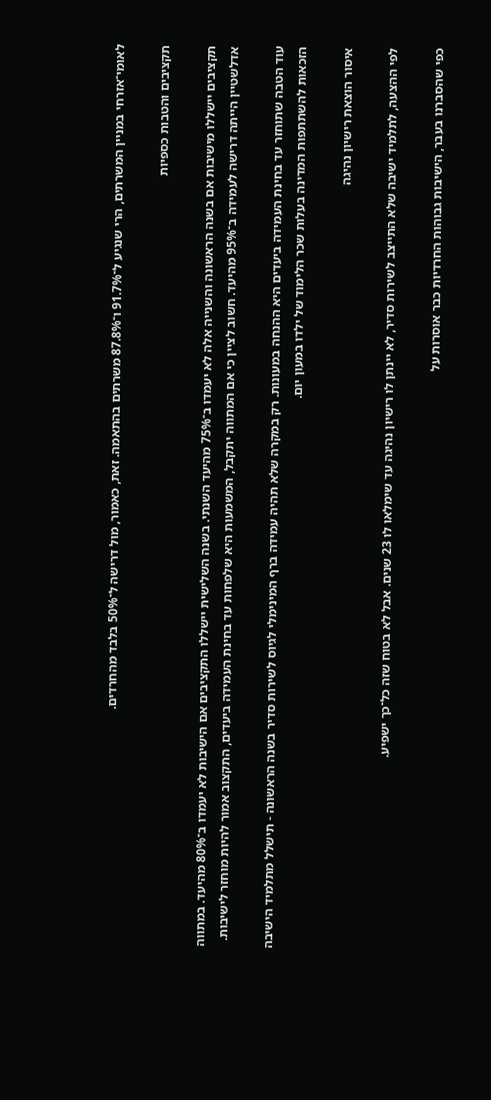לאומי־אזרחי במניין המשרתים, הרי שנגיע ל־91.7% ו־87.8% משרתים בהתאמה. זאת, כאמור, מול דרישה ל־50% בלבד מהחרדים.

תקציבים והטבות כספיות

תקציבים יישללו מישיבות אם בשנה הראשונה והשנייה אלה לא יעמדו ב־75% מהיעד השנתי. בשנה השלישית יישללו התקציבים אם הישיבות לא יעמדו ב־80% מהיעד. במתווה אדלשטיין הייתה דרישה לעמידה ב־95% מהיעד. חשוב לציין כי אם המתווה יתקבל, המשמעות היא שלפחות עד בחינת העמידה ביעדים, התקצוב אמור להיות מוחזר לישיבות.

עוד הטבה שתוחזר עד בחינת העמידה ביעדים היא ההנחה במעונות. רק במקרה שלא תהיה עמידה ברף המינימלי לגיוס לשירות סדיר בשנה הראשונה - תישלל מתלמיד הישיבה הזכאות להשתתפות המדינה בעלות שכר הלימוד של ילדו במעון יום.

איסור הוצאת רישיון נהיגה

לפי ההצעה, לתלמיד ישיבה שלא התייצב לשירות סדיר, לא יינתן לו רישיון נהיגה עד שימלאו לו 23 שנים. אבל לא בטוח שזה כל־כך ישפיע.

כפי שהסברנו בעבר, הישיבות גבוהות החרדיות כבר אוסרות על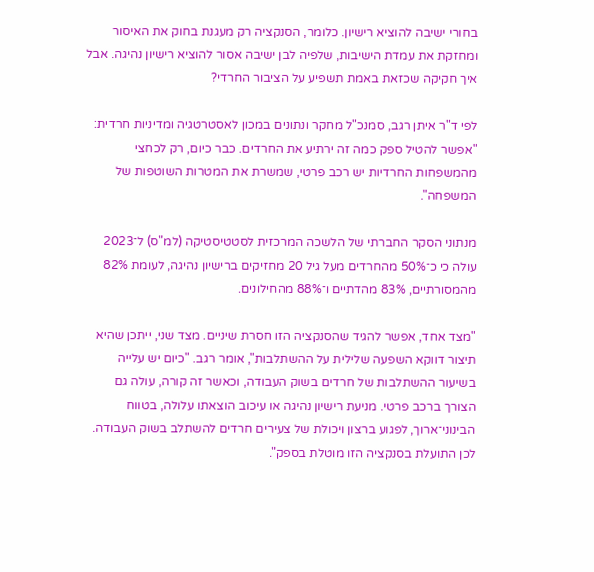בחורי ישיבה להוציא רישיון. כלומר, הסנקציה רק מעגנת בחוק את האיסור ומחזקת את עמדת הישיבות, שלפיה לבן ישיבה אסור להוציא רישיון נהיגה. אבל איך חקיקה שכזאת באמת תשפיע על הציבור החרדי?

לפי ד"ר איתן רגב, סמנכ"ל מחקר ונתונים במכון לאסטרטגיה ומדיניות חרדית: "אפשר להטיל ספק כמה זה ירתיע את החרדים. כבר כיום, רק לכחצי מהמשפחות החרדיות יש רכב פרטי, שמשרת את המטרות השוטפות של המשפחה".

מנתוני הסקר החברתי של הלשכה המרכזית לסטטיסטיקה (למ"ס) ל־2023 עולה כי כ־50% מהחרדים מעל גיל 20 מחזיקים ברישיון נהיגה, לעומת 82% מהמסורתיים, 83% מהדתיים ו־88% מהחילונים.

"מצד אחד, אפשר להגיד שהסנקציה הזו חסרת שיניים. מצד שני, ייתכן שהיא תיצור דווקא השפעה שלילית על ההשתלבות", אומר רגב. "כיום יש עלייה בשיעור ההשתלבות של חרדים בשוק העבודה, וכאשר זה קורה, עולה גם הצורך ברכב פרטי. מניעת רישיון נהיגה או עיכוב הוצאתו עלולה, בטווח הבינוני־ארוך, לפגוע ברצון ויכולת של צעירים חרדים להשתלב בשוק העבודה. לכן התועלת בסנקציה הזו מוטלת בספק".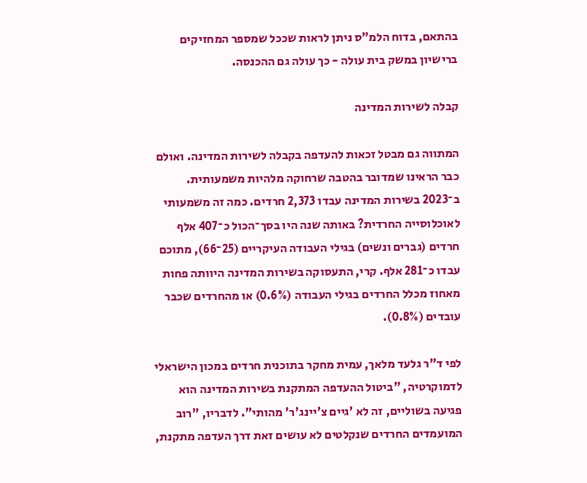בהתאם, בדוח הלמ"ס ניתן לראות שככל שמספר המחזיקים ברישיון במשק בית עולה - כך עולה גם ההכנסה.

קבלה לשירות המדינה

המתווה גם מבטל זכאות להעדפה בקבלה לשירות המדינה. ואולם כבר הראינו שמדובר בהטבה שרחוקה מלהיות משמעותית. ב־2023 בשירות המדינה עבדו 2,373 חרדים. כמה זה משמעותי לאוכלוסייה החרדית? באותה שנה היו בסך־הכול כ־407 אלף חרדים (גברים ונשים) בגילי העבודה העיקריים (25־66), מתוכם עבדו כ־281 אלף. קרי, התעסוקה בשירות המדינה היוותה פחות מאחוז מכלל החרדים בגילי העבודה (0.6%) או מהחרדים שכבר עובדים (0.8%).

לפי ד"ר גלעד מלאך, עמית מחקר בתוכנית חרדים במכון הישראלי לדמוקרטיה, "ביטול ההעדפה המתקנת בשירות המדינה הוא פגיעה בשוליים, זה לא 'גיים צ'יינג'ר' מהותי". לדבריו, "רוב המועמדים החרדים שנקלטים לא עושים זאת דרך העדפה מתקנת,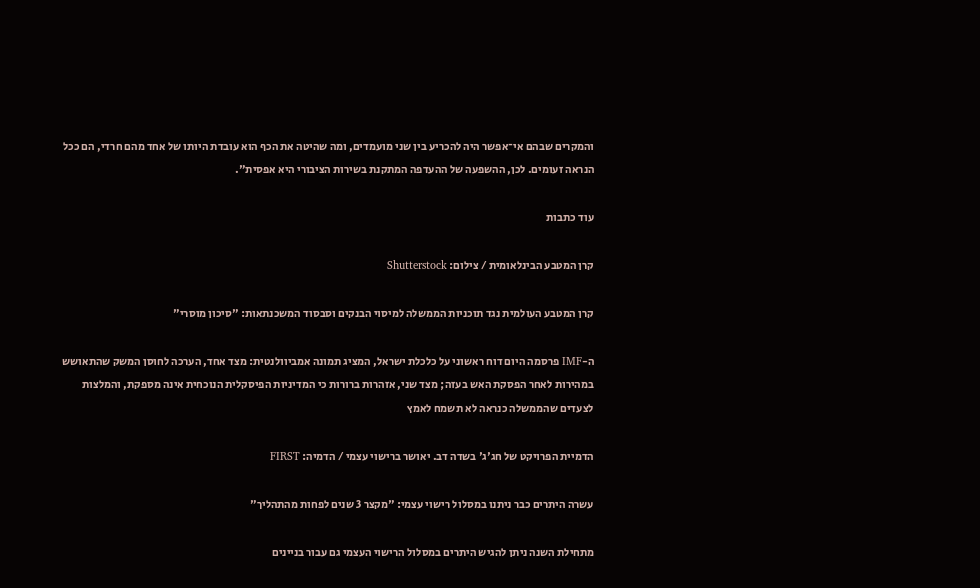והמקרים שבהם אי־אפשר היה להכריע בין שני מועמדים, ומה שהיטה את הכף הוא עובדת היותו של אחד מהם חרדי, הם ככל הנראה זעומים. לכן, ההשפעה של ההעדפה המתקנת בשירות הציבורי היא אפסית".

עוד כתבות

קרן המטבע הבינלאומית / צילום: Shutterstock

קרן המטבע העולמית נגד תוכניות הממשלה למיסוי הבנקים וסבסוד המשכנתאות: "סיכון מוסרי"

ה-IMF פרסמה היום דוח ראשוני על כלכלת ישראל, המציג תמונה אמביוולנטית: מצד אחד, הערכה לחוסן המשק שהתאושש במהירות לאחר הפסקת האש בעזה; מצד שני, אזהרות ברורות כי המדיניות הפיסקלית הנוכחית אינה מספקת, והמלצות לצעדים שהממשלה כנראה לא תשמח לאמץ

הדמיית הפרויקט של חג'ג' בשדה דב. יאושר ברישוי עצמי / הדמיה: FIRST

עשרה היתרים כבר ניתנו במסלול רישוי עצמי: "מקצר 3 שנים לפחות מהתהליך"

מתחילת השנה ניתן להגיש היתרים במסלול הרישוי העצמי גם עבור בניינים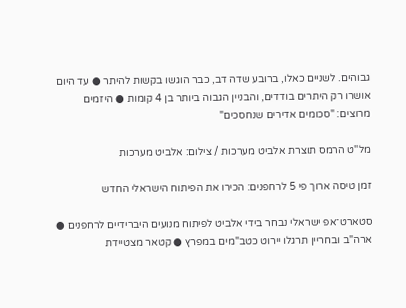גבוהים. לשניים כאלו, ברובע שדה דב, כבר הוגשו בקשות להיתר ● עד היום אושרו רק היתרים בודדים, והבניין הגבוה ביותר בן 4 קומות ● היזמים מרוצים: "סכומים אדירים שנחסכים"

מל''ט הרמס תוצרת אלביט מערכות / צילום: אלביט מערכות

זמן טיסה ארוך פי 5 לרחפנים: הכירו את הפיתוח הישראלי החדש

סטארט־אפ ישראלי נבחר בידי אלביט לפיתוח מנועים היברידיים לרחפנים ● ארה"ב ובחריין תרגלו יירוט כטב"מים במפרץ ● קטאר מצטיידת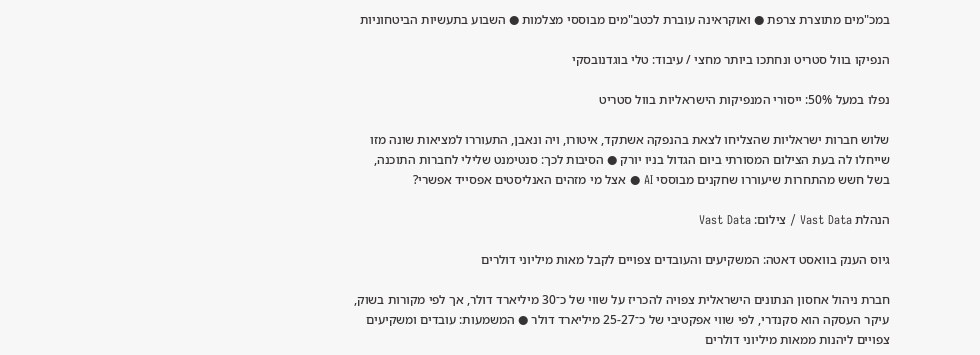במכ"מים מתוצרת צרפת ● ואוקראינה עוברת לכטב"מים מבוססי מצלמות ● השבוע בתעשיות הביטחוניות

הנפיקו בוול סטריט ונחתכו ביותר מחצי / עיבוד: טלי בוגדנובסקי

נפלו במעל 50%: ייסורי המנפיקות הישראליות בוול סטריט

שלוש חברות ישראליות שהצליחו לצאת בהנפקה אשתקד, איטורו, ויה ונאבן, התעוררו למציאות שונה מזו שייחלו לה בעת הצילום המסורתי ביום הגדול בניו יורק ● הסיבות לכך: סנטימנט שלילי לחברות התוכנה, בשל חשש מהתחרות שיעוררו שחקנים מבוססי AI ● אצל מי מזהים האנליסטים אפסייד אפשרי?

הנהלת Vast Data / צילום: Vast Data

גיוס הענק בוואסט דאטה: המשקיעים והעובדים צפויים לקבל מאות מיליוני דולרים

חברת ניהול אחסון הנתונים הישראלית צפויה להכריז על שווי של כ־30 מיליארד דולר, אך לפי מקורות בשוק, עיקר העסקה הוא סקנדרי, לפי שווי אפקטיבי של כ־25-27 מיליארד דולר ● המשמעות: עובדים ומשקיעים צפויים ליהנות ממאות מיליוני דולרים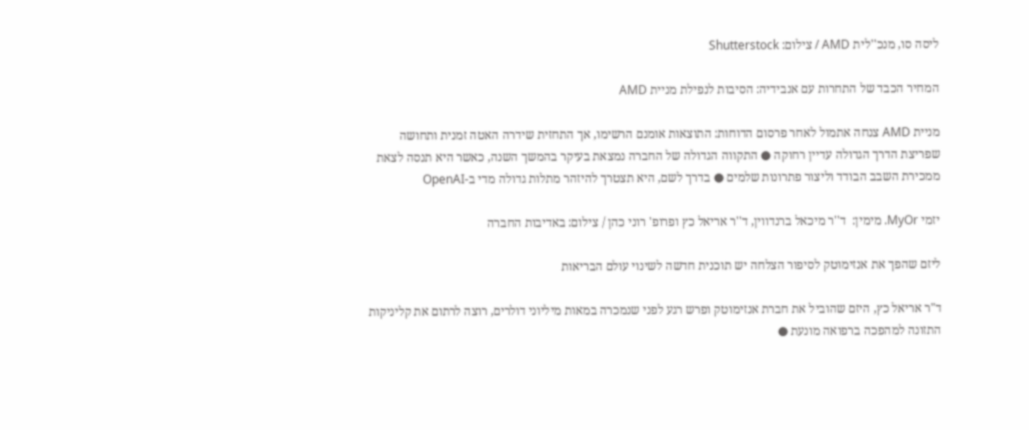ליסה סו, מנכ''לית AMD / צילום: Shutterstock

המחיר הכבד של התחרות עם אנבידיה: הסיבות לנפילת מניית AMD

מניית AMD צנחה אתמול לאחר פרסום הדוחות: התוצאות אומנם הרשימו, אך התחזית שידרה האטה זמנית ותחושה שפריצת הדרך הגדולה עדיין רחוקה ● התקווה הגדולה של החברה נמצאת בעיקר בהמשך השנה, כאשר היא תנסה לצאת ממכירת השבב הבודד וליצור פתרונות שלמים ● בדרך לשם, היא תצטרך להיזהר מתלות גדולה מדי ב-OpenAI

יזמי MyOr. מימין:  ד''ר מיכאל ברנדווין, ד''ר אריאל כץ ופרופ' רוני כהן / צילום: באדיבות החברה

ליזם שהפך את אנזימוטק לסיפור הצלחה יש תוכנית חדשה לשינוי עולם הבריאות

ד"ר אריאל כץ, היזם שהוביל את חברת אנזימוטק ופרש רגע לפני שנמכרה במאות מיליוני דולרים, רוצה לרתום את קליניקות התזונה למהפכה ברפואה מונעת ●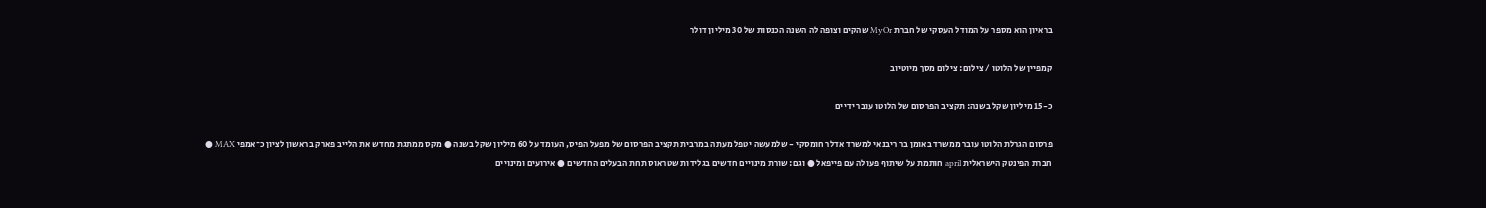בראיון הוא מספר על המודל העסקי של חברת MyOr שהקים וצופה לה השנה הכנסות של 30 מיליון דולר

קמפיין של הלוטו / צילום: צילום מסך מיוטיוב

כ-15 מיליון שקל בשנה: תקציב הפרסום של הלוטו עובר ידיים

פרסום הגרלת הלוטו עובר ממשרד באומן בר ריבנאי למשרד אדלר חומסקי - שלמעשה יטפל מעתה במרבית תקציב הפרסום של מפעל הפיס, העומד על 60 מיליון שקל בשנה ● מקס ממתגת מחדש את הלייב פארק בראשון לציון כ־אמפי MAX ● חברת הפינטק הישראלית april חותמת על שיתוף פעולה עם פייפאל ● וגם: שורת מינויים חדשים בגלידות שטראוס תחת הבעלים החדשים ● אירועים ומינויים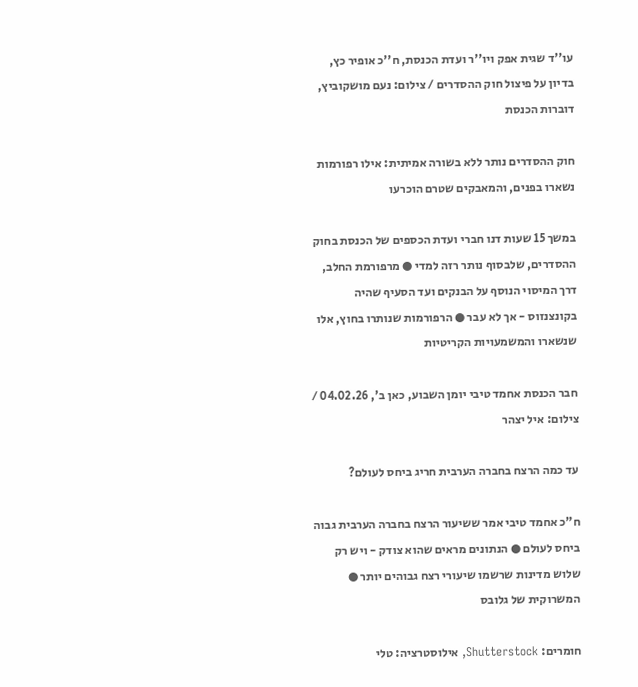עו''ד שגית אפק ויו''ר ועדת הכנסת, ח''כ אופיר כץ, בדיון על פיצול חוק ההסדרים / צילום: נעם מושקוביץ, דוברות הכנסת

חוק ההסדרים נותר ללא בשורה אמיתית: אילו רפורמות נשארו בפנים, והמאבקים שטרם הוכרעו

במשך 15 שעות דנו חברי ועדת הכספים של הכנסת בחוק ההסדרים, שלבסוף נותר רזה למדי ● מרפורמת החלב, דרך המיסוי הנוסף על הבנקים ועד הסעיף שהיה בקונצנזוס - אך לא עבר ● הרפורמות שנותרו בחוץ, אלו שנשארו והמשמעויות הקריטיות

חבר הכנסת אחמד טיבי יומן השבוע, כאן ב', 04.02.26 / צילום: איל יצהר

עד כמה הרצח בחברה הערבית חריג ביחס לעולם?

ח"כ אחמד טיבי אמר ששיעור הרצח בחברה הערבית גבוה ביחס לעולם ● הנתונים מראים שהוא צודק - ויש רק שלוש מדינות שרשמו שיעורי רצח גבוהים יותר ● המשרוקית של גלובס

חומרים: Shutterstock, אילוסטרציה: טלי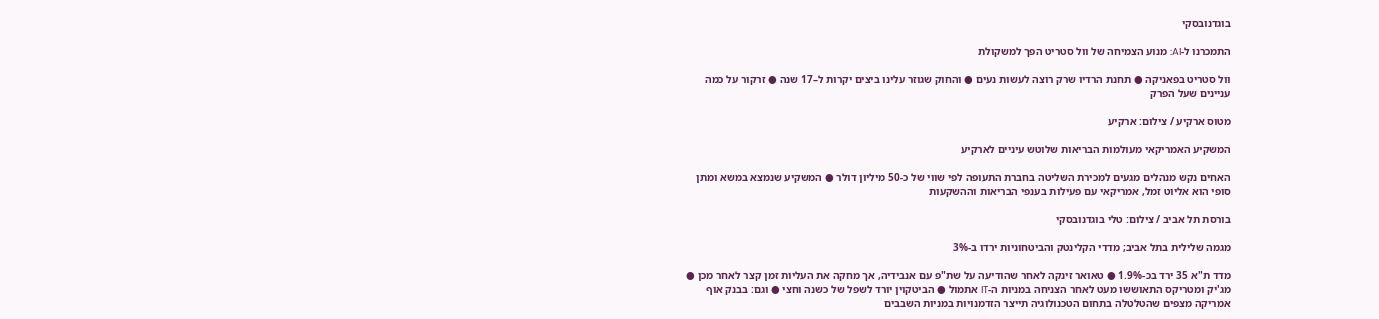בוגדנובסקי

התמכרנו ל-AI: מנוע הצמיחה של וול סטריט הפך למשקולת

וול סטריט בפאניקה ● תחנת הרדיו שרק רוצה לעשות נעים ● והחוק שגוזר עלינו ביצים יקרות ל–17 שנה ● זרקור על כמה עניינים שעל הפרק

מטוס ארקיע / צילום: ארקיע

המשקיע האמריקאי מעולמות הבריאות שלוטש עיניים לארקיע

האחים נקש מנהלים מגעים למכירת השליטה בחברת התעופה לפי שווי של כ-50 מיליון דולר ● המשקיע שנמצא במשא ומתן סופי הוא אליוט זמל, אמריקאי עם פעילות בענפי הבריאות וההשקעות

בורסת תל אביב / צילום: טלי בוגדנובסקי

מגמה שלילית בתל אביב; מדדי הקלינטק והביטחוניות ירדו ב-3%

מדד ת"א 35 ירד בכ-1.9% ● טאואר זינקה לאחר שהודיעה על שת"פ עם אנבידיה, אך מחקה את העליות זמן קצר לאחר מכן ● מג'יק ומטריקס התאוששו מעט לאחר הצניחה במניות ה-IT אתמול ● הביטקוין יורד לשפל של כשנה וחצי ● וגם: בבנק אוף אמריקה מצפים שהטלטלה בתחום הטכנולוגיה תייצר הזדמנויות במניות השבבים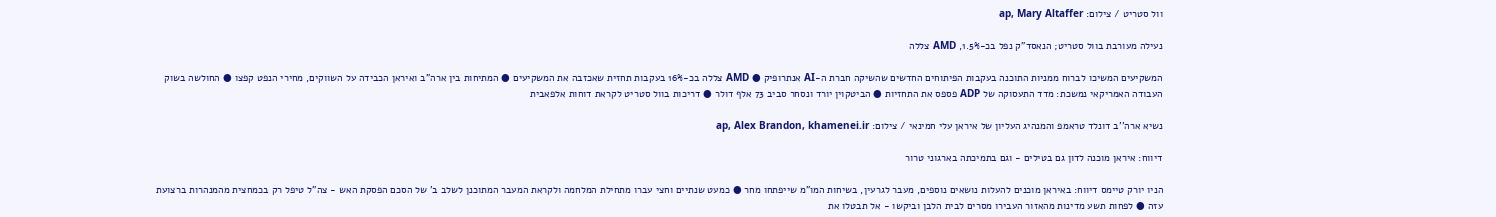וול סטריט / צילום: ap, Mary Altaffer

נעילה מעורבת בוול סטריט; הנאסד"ק נפל בכ-1.5%, AMD צללה

המשקיעים המשיכו לברוח ממניות התוכנה בעקבות הפיתוחים החדשים שהשיקה חברת ה-AI אנתרופיק ● AMD צללה בכ-16% בעקבות תחזית שאכזבה את המשקיעים ● המתיחות בין ארה"ב ואיראן הכבידה על השווקים, מחירי הנפט קפצו ● החולשה בשוק העבודה האמריקאי נמשכת: מדד התעסוקה של ADP פספס את התחזיות ● הביטקוין יורד ונסחר סביב 73 אלף דולר ● דריכות בוול סטריט לקראת דוחות אלפאבית

נשיא ארה''ב דונלד טראמפ והמנהיג העליון של איראן עלי חמינאי / צילום: ap, Alex Brandon, khamenei.ir

דיווח: איראן מוכנה לדון גם בטילים - וגם בתמיכתה בארגוני טרור

הניו יורק טיימס דיווח: באיראן מוכנים להעלות נושאים נוספים, מעבר לגרעין, בשיחות המו"מ שייפתחו מחר ● כמעט שנתיים וחצי עברו מתחילת המלחמה ולקראת המעבר המתוכנן לשלב ב' של הסכם הפסקת האש - צה"ל טיפל רק בכמחצית מהמנהרות ברצועת עזה ● לפחות תשע מדינות מהאזור העבירו מסרים לבית הלבן וביקשו - אל תבטלו את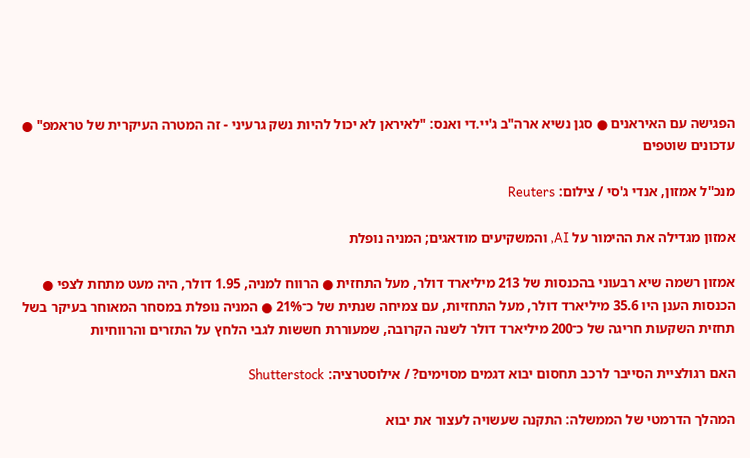הפגישה עם האיראנים ● סגן נשיא ארה"ב ג'יי.די ואנס: "לאיראן לא יכול להיות נשק גרעיני - זה המטרה העיקרית של טראמפ" ● עדכונים שוטפים

מנכ''ל אמזון, אנדי ג'סי / צילום: Reuters

אמזון מגדילה את ההימור על AI, והמשקיעים מודאגים; המניה נופלת

אמזון רשמה שיא רבעוני בהכנסות של 213 מיליארד דולר, מעל התחזית ● הרווח למניה, 1.95 דולר, היה מעט מתחת לצפי ● הכנסות הענן היו 35.6 מיליארד דולר, מעל התחזיות, עם צמיחה שנתית של כ־21% ● המניה נופלת במסחר המאוחר בעיקר בשל תחזית השקעות חריגה של כ־200 מיליארד דולר לשנה הקרובה, שמעוררת חששות לגבי הלחץ על התזרים והרווחיות

האם רגולציית הסייבר לרכב תחסום יבוא דגמים מסוימים? / אילוסטרציה: Shutterstock

המהלך הדרמטי של הממשלה: התקנה שעשויה לעצור את יבוא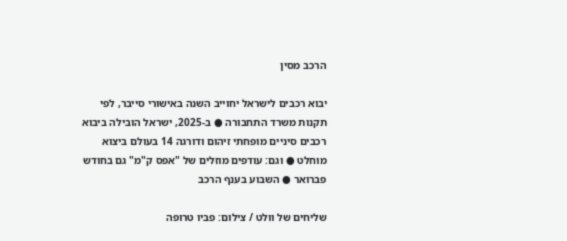הרכב מסין

יבוא רכבים לישראל יחוייב השנה באישורי סייבר, לפי תקנות משרד התחבורה ● ב-2025, ישראל הובילה ביבוא רכבים סיניים מופחתי זיהום ודורגה 14 בעולם ביצוא מוחלט ● וגם: עודפים מוזלים של "אפס ק"מ" גם בחודש פברואר ● השבוע בענף הרכב

שליחים של וולט / צילום: פביו טרופה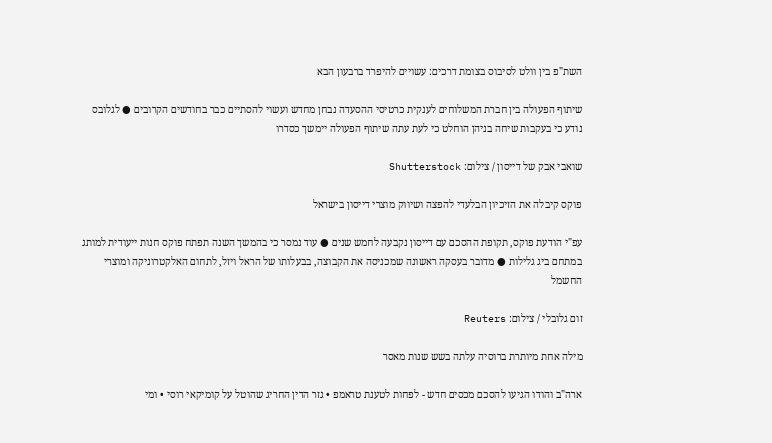השת"פ בין וולט לסיבוס בצומת דרכים: עשויים להיפרד ברבעון הבא

שיתוף הפעולה בין חברת המשלוחים לענקית כרטיסי ההסעדה נבחן מחדש ועשוי להסתיים כבר בחודשים הקרובים ● לגלובס נודע כי בעקבות שיחה בניהן הוחלט כי לעת עתה שיתוף הפעולה יימשך כסדרו

שואבי אבק של דייסון / צילום: Shutterstock

פוקס קיבלה את הזיכיון הבלעדי להפצה ושיווק מוצרי דייסון בישראל

עפ"י הודעת פוקס, תקופת ההסכם עם דייסון נקבעה לחמש שנים ● עוד נמסר כי בהמשך השנה תפתח פוקס חנות ייעודית למותג במתחם ביג גלילות ● מדובר בעסקה ראשונה שמכניסה את הקבוצה, בבעלותו של הראל ויזל, לתחום האלקטרוניקה ומוצרי החשמל

זום גלובלי / צילום: Reuters

מילה אחת מיותרת ברוסיה עלתה בשש שנות מאסר

ארה"ב והודו הגיעו להסכם מכסים חדש - לפחות לטענת טראמפ • גזר הדין החריג שהוטל על קומיקאי רוסי • ומי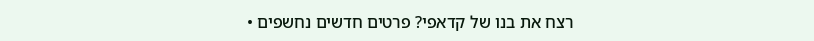רצח את בנו של קדאפי? פרטים חדשים נחשפים •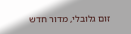זום גלובלי, מדור חדש